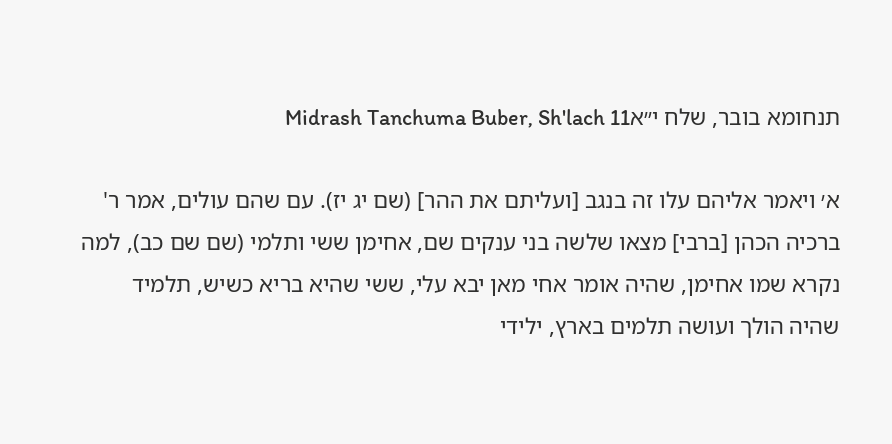תנחומא בובר, שלח י״אMidrash Tanchuma Buber, Sh'lach 11

א׳ ויאמר אליהם עלו זה בנגב [ועליתם את ההר] (שם יג יז). עם שהם עולים, אמר ר' ברכיה הכהן [ברבי] מצאו שלשה בני ענקים שם, אחימן ששי ותלמי (שם שם כב), למה נקרא שמו אחימן, שהיה אומר אחי מאן יבא עלי, ששי שהיא בריא כשיש, תלמיד שהיה הולך ועושה תלמים בארץ, ילידי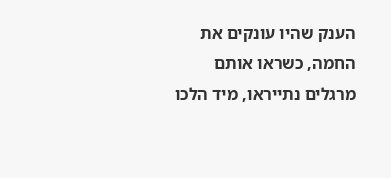הענק שהיו עונקים את החמה, כשראו אותם מרגלים נתייראו, מיד הלכו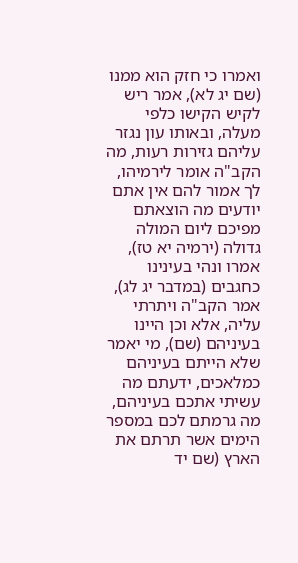ואמרו כי חזק הוא ממנו (שם יג לא), אמר ריש לקיש הקישו כלפי מעלה, ובאותו עון נגזר עליהם גזירות רעות, מה הקב"ה אומר לירמיהו, לך אמור להם אין אתם יודעים מה הוצאתם מפיכם ליום המולה גדולה (ירמיה יא טז), אמרו ונהי בעינינו כחגבים (במדבר יג לג), אמר הקב"ה ויתרתי עליה, אלא וכן היינו בעיניהם (שם), מי יאמר שלא הייתם בעיניהם כמלאכים, ידעתם מה עשיתי אתכם בעיניהם, מה גרמתם לכם במספר הימים אשר תרתם את הארץ (שם יד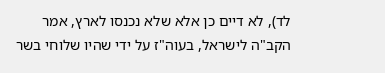לד), לא דיים כן אלא שלא נכנסו לארץ, אמר הקב"ה לישראל, בעוה"ז על ידי שהיו שלוחי בשר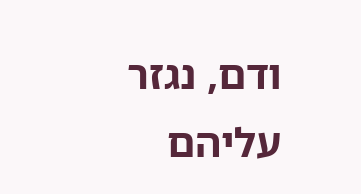ודם, נגזר עליהם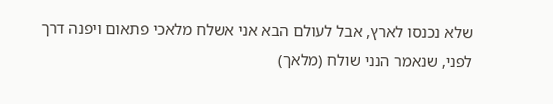שלא נכנסו לארץ, אבל לעולם הבא אני אשלח מלאכי פתאום ויפנה דרך לפני, שנאמר הנני שולח (מלאך)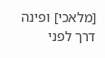[מלאכי] ופינה דרך לפני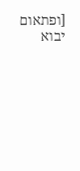[ופתאום יבוא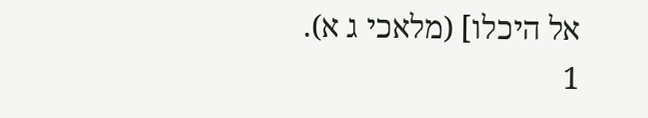אל היכלו] (מלאכי ג א).
1